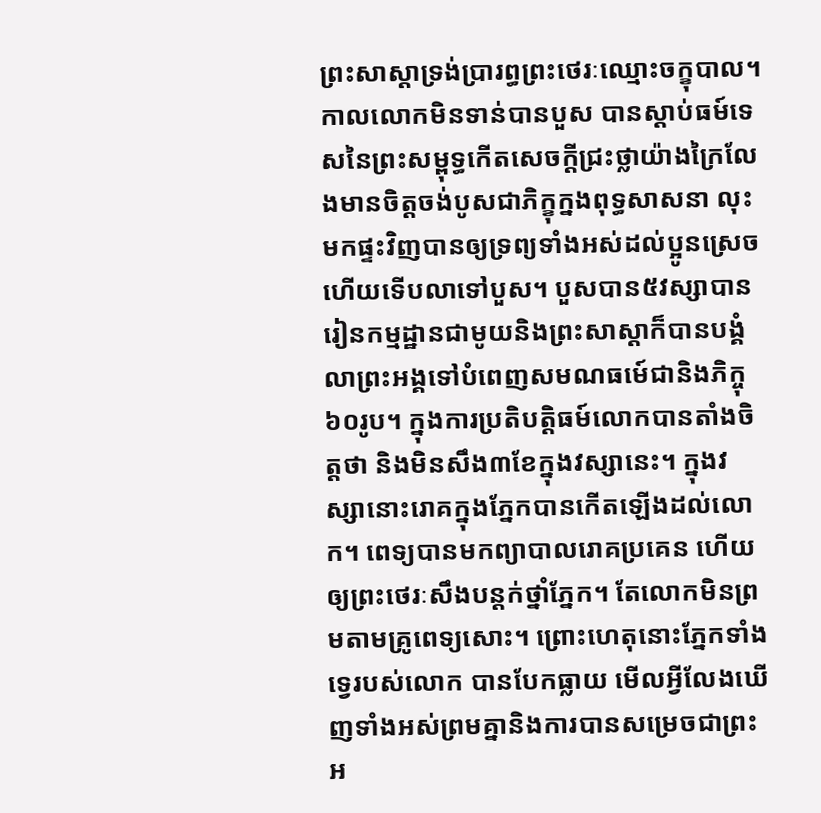ព្រះសាស្ដាទ្រង់ប្រារព្ធព្រះថេរៈឈ្មោះចក្ខុបាល។ កាលលោកមិនទាន់បានបួស បានស្ដាប់ធម៍ទេសនៃព្រះសម្ពុទ្ធកើតសេចក្ដីជ្រះថ្លាយ៉ាងក្រៃលែងមានចិត្តចង់បូសជាភិក្ខុក្នងពុទ្ធសាសនា លុះមកផ្ទះវិញបានឲ្យទ្រព្យទាំងអស់ដល់ប្អូនស្រេចហើយទើបលាទៅបួស។ បួសបាន៥វស្សាបានរៀនកម្មដ្ឋានជាមូយនិងព្រះសាស្ដាក៏បានបង្គំលាព្រះអង្គទៅបំពេញសមណធម៍េជានិងភិក្ចុ៦០រូប។ ក្នុងការប្រតិបត្តិធម៍លោកបានតាំងចិត្តថា និងមិនសឹង៣ខែក្នុងវស្សានេះ។ ក្នុងវស្សានោះរោគក្នុងភ្នែកបានកើតឡើងដល់លោក។ ពេទ្យបានមកព្យាបាលរោគប្រគេន ហើយឲ្យព្រះថេរៈសឹងបន្តក់ថ្នាំភ្នែក។ តែលោកមិនព្រមតាមគ្រូពេទ្យសោះ។ ព្រោះហេតុនោះភ្នែកទាំងទ្វេរបស់លោក បានបែកធ្លាយ មើលអ្វីលែងឃើញទាំងអស់ព្រមគ្នានិងការបានសម្រេចជាព្រះអ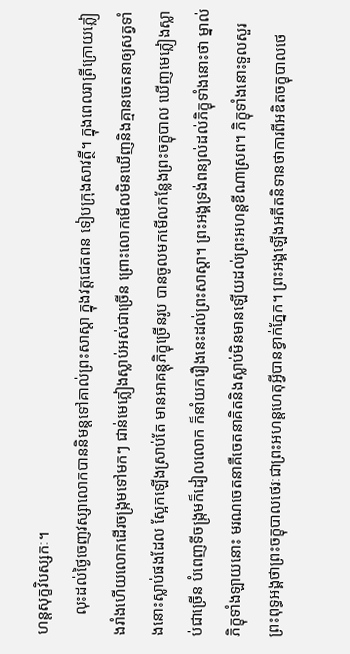ហន្តសុក្ខវិបស្សកៈ។
     លុះដល់ថ្ងៃចេញវស្សាលោកបាននិមន្តទៅគាល់ព្រះសាស្ដា ក្នុងវត្តជេតពន ទៀបក្រុងសាវត្ថី។ ក្នុងពេលរាត្រីក្រោយភ្លៀងរាំងហើយលោកដើរចង្រ្កមទៅមកៗ ជាន់មេភ្លៀងស្លាប់អស់ជាច្រើន ព្រោះលោកមើលមិនឃើញនិងគ្មានចេតនាឲ្យសត្វទាំងនោះស្លាប់ផងដែល ស្អែកឡើងស្រាប់តែ មានអាគន្តុភិក្ខុច្រើនរូប បានចូលមកមើលកន្លែងព្រះចក្ខុបាល ឃើញមេភ្លៀងស្លាប់ជាច្រើន បំពេញទីចង្រ្កមក៏ដៀលលោក ក៏នាំយករឿងនេះដល់ព្រះសាស្ដា។ ព្រះអង្គទ្រង់ពន្យល់ដល់ភិក្ខុទាំងនោះថា ម្នាល់ភិក្ខុទាំងឡាយនោះ មរណចេតនាគឺចេតនាគិតនិងស្លាប់មិនមានឡើយដល់ព្រះអហន្តខីណាស្រព។ ភិក្ខុទាំងនោះទួលសួរព្រះពុទ្ធអង្គថាព្រះចក្ខុបាលថេរៈជាព្រះអហន្តហេតុអ្វីបានខ្វាក់ភ្នែក។ ព្រះអង្គឡើងអតីតនិទានថាការពីអឌិតចក្ខុបាលថេ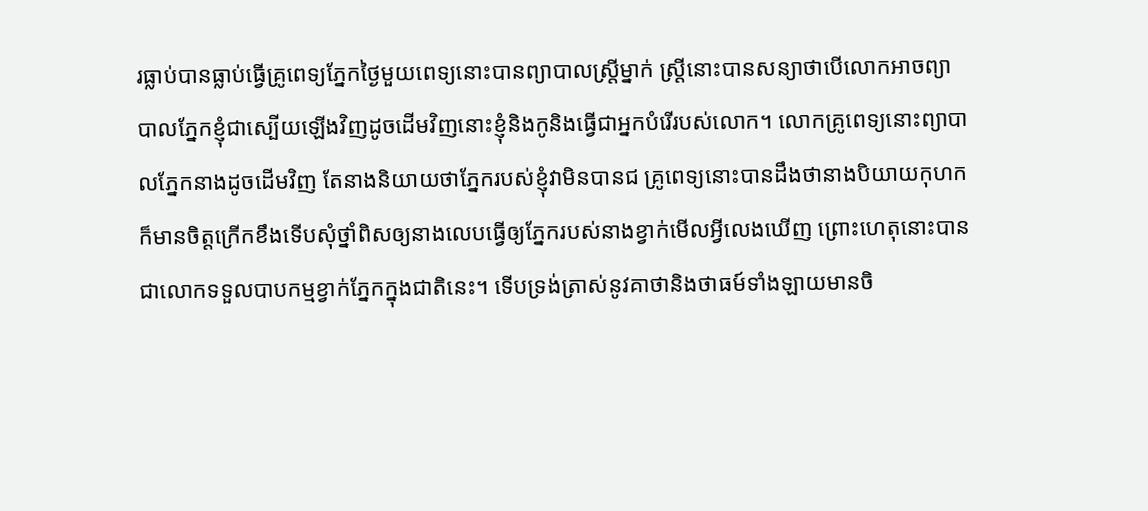រធ្លាប់បានធ្លាប់ធ្វើគ្រូពេទ្យភ្នែកថ្ងៃមួយពេទ្យនោះបានព្យាបាលស្រ្ដីម្នាក់ ស្រី្ដនោះបានសន្យាថាបើលោកអាចព្យាបាលភ្នែកខ្ញុំជាស្បើយឡើងវិញដូចដើមវិញនោះខ្ញុំនិងកូនិងធ្វើជាអ្នកបំរើរបស់លោក។ លោកគ្រូពេទ្យនោះព្យាបាលភ្នែកនាងដូចដើមវិញ តែនាងនិយាយថាភ្នែករបស់ខ្ញុំវាមិនបានជ គ្រូពេទ្យនោះបានដឹងថានាងបិយាយកុហកក៏មានចិត្តក្រើកខឹងទើបសុំថ្នាំពិសឲ្យនាងលេបធ្វើឲ្យភ្នែករបស់នាងខ្វាក់មើលអ្វីលេងឃើញ ព្រោះហេតុនោះបានជាលោកទទួលបាបកម្មខ្វាក់ភ្នែកក្នុងជាតិនេះ។ ទើបទ្រង់ត្រាស់នូវគាថានិងថាធម៍ទាំងឡាយមានចិ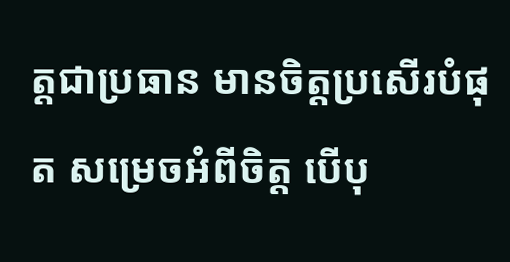ត្តជាប្រធាន មានចិត្តប្រសើរបំផុត សម្រេចអំពីចិត្ត បើបុ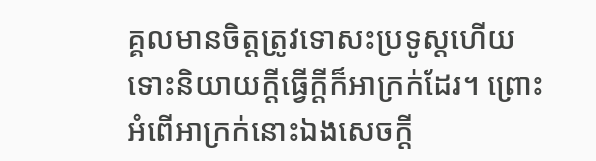គ្គលមានចិត្តត្រូវទោសះប្រទូស្ដហើយទោះនិយាយក្ដីធ្វើក្ដីក៏អាក្រក់ដែរ។ ព្រោះអំពើអាក្រក់នោះឯងសេចក្ដី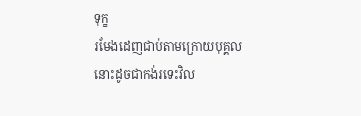ទុក្ខ
រមែងដេញជាប់តាមក្រោយបុគ្គលនោះដូចជាកង់រទេះវិល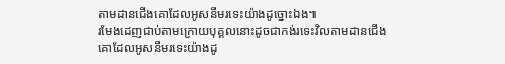តាមដានជើងគោដែលអូសនឹមរទេះយ៉ាងដូច្នោះឯង៕
រមែងដេញជាប់តាមក្រោយបុគ្គលនោះដូចជាកង់រទេះវិលតាមដានជើងគោដែលអូសនឹមរទេះយ៉ាងដូ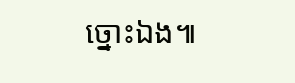ច្នោះឯង៕